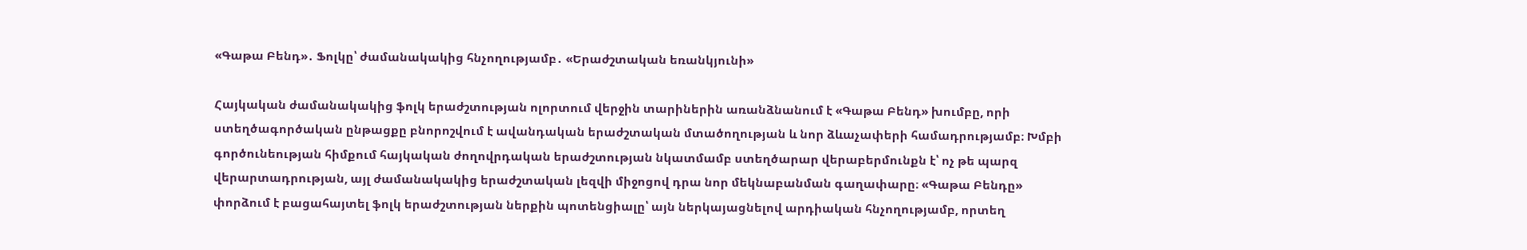«Գաթա Բենդ»․ Ֆոլկը՝ ժամանակակից հնչողությամբ․ «Երաժշտական եռանկյունի»

Հայկական ժամանակակից ֆոլկ երաժշտության ոլորտում վերջին տարիներին առանձնանում է «Գաթա Բենդ» խումբը, որի ստեղծագործական ընթացքը բնորոշվում է ավանդական երաժշտական մտածողության և նոր ձևաչափերի համադրությամբ։ Խմբի գործունեության հիմքում հայկական ժողովրդական երաժշտության նկատմամբ ստեղծարար վերաբերմունքն է՝ ոչ թե պարզ վերարտադրության, այլ ժամանակակից երաժշտական լեզվի միջոցով դրա նոր մեկնաբանման գաղափարը։ «Գաթա Բենդը» փորձում է բացահայտել ֆոլկ երաժշտության ներքին պոտենցիալը՝ այն ներկայացնելով արդիական հնչողությամբ, որտեղ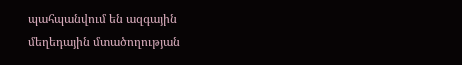պահպանվում են ազգային մեղեդային մտածողության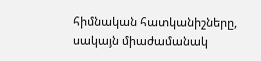հիմնական հատկանիշները, սակայն միաժամանակ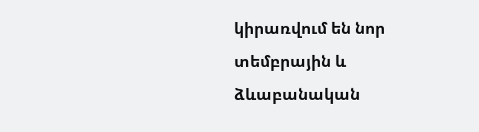կիրառվում են նոր տեմբրային և ձևաբանական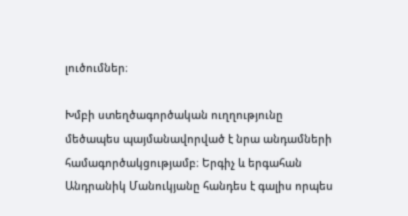լուծումներ։

Խմբի ստեղծագործական ուղղությունը մեծապես պայմանավորված է նրա անդամների համագործակցությամբ։ Երգիչ և երգահան Անդրանիկ Մանուկյանը հանդես է գալիս որպես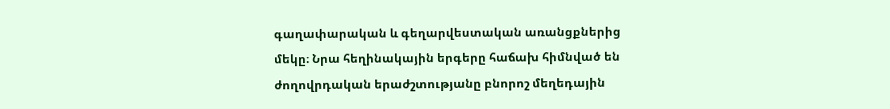գաղափարական և գեղարվեստական առանցքներից մեկը։ Նրա հեղինակային երգերը հաճախ հիմնված են ժողովրդական երաժշտությանը բնորոշ մեղեդային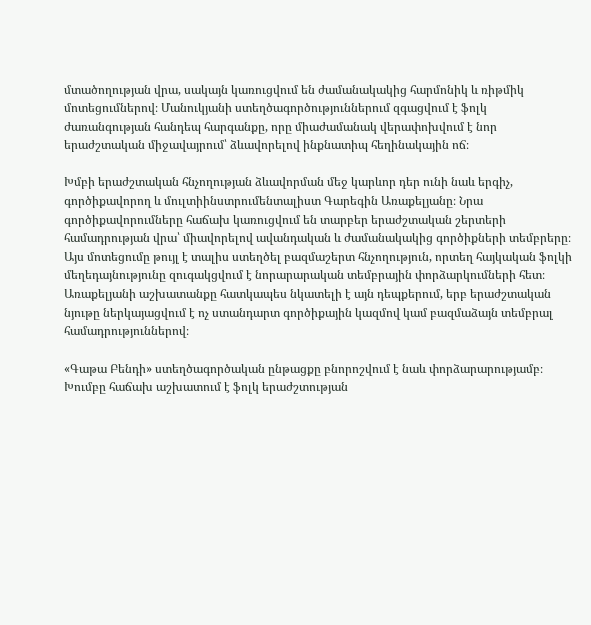մտածողության վրա, սակայն կառուցվում են ժամանակակից հարմոնիկ և ռիթմիկ մոտեցումներով։ Մանուկյանի ստեղծագործություններում զգացվում է ֆոլկ ժառանգության հանդեպ հարգանքը, որը միաժամանակ վերափոխվում է նոր երաժշտական միջավայրում՝ ձևավորելով ինքնատիպ հեղինակային ոճ։

Խմբի երաժշտական հնչողության ձևավորման մեջ կարևոր դեր ունի նաև երգիչ, գործիքավորող և մուլտիինստրումենտալիստ Գարեգին Առաքելյանը։ Նրա գործիքավորումները հաճախ կառուցվում են տարբեր երաժշտական շերտերի համադրության վրա՝ միավորելով ավանդական և ժամանակակից գործիքների տեմբրերը։ Այս մոտեցումը թույլ է տալիս ստեղծել բազմաշերտ հնչողություն, որտեղ հայկական ֆոլկի մեղեդայնությունը զուգակցվում է նորարարական տեմբրային փորձարկումների հետ։ Առաքելյանի աշխատանքը հատկապես նկատելի է այն դեպքերում, երբ երաժշտական նյութը ներկայացվում է ոչ ստանդարտ գործիքային կազմով կամ բազմաձայն տեմբրալ համադրություններով։

«Գաթա Բենդի» ստեղծագործական ընթացքը բնորոշվում է նաև փորձարարությամբ։ Խումբը հաճախ աշխատում է ֆոլկ երաժշտության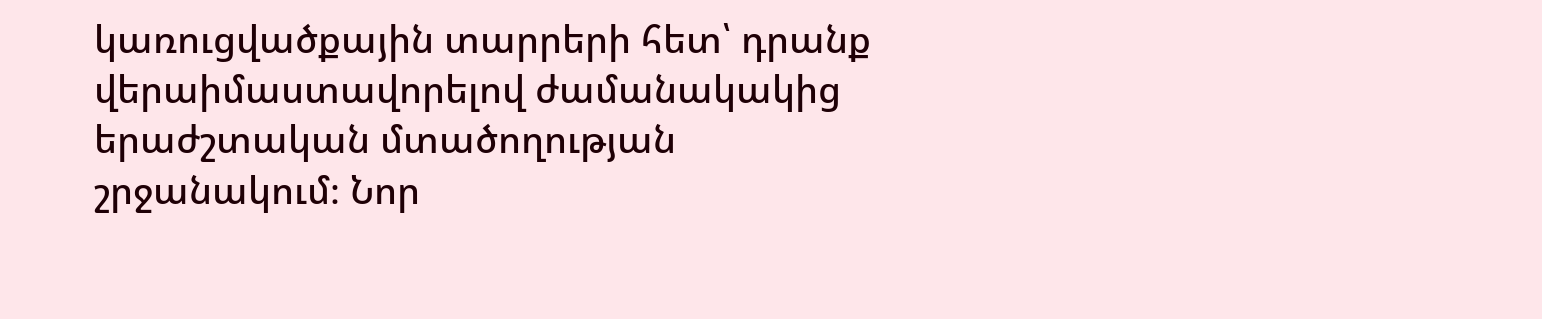կառուցվածքային տարրերի հետ՝ դրանք վերաիմաստավորելով ժամանակակից երաժշտական մտածողության շրջանակում։ Նոր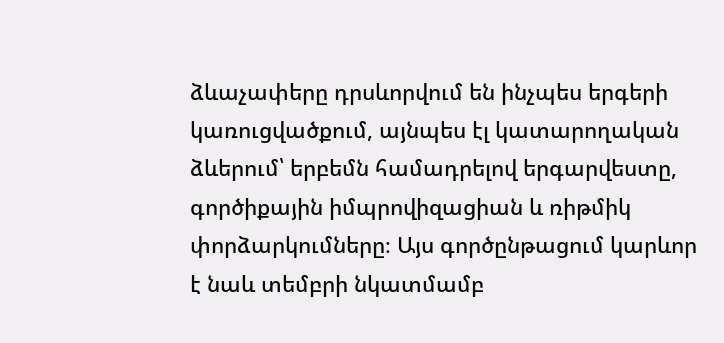ձևաչափերը դրսևորվում են ինչպես երգերի կառուցվածքում, այնպես էլ կատարողական ձևերում՝ երբեմն համադրելով երգարվեստը, գործիքային իմպրովիզացիան և ռիթմիկ փորձարկումները։ Այս գործընթացում կարևոր է նաև տեմբրի նկատմամբ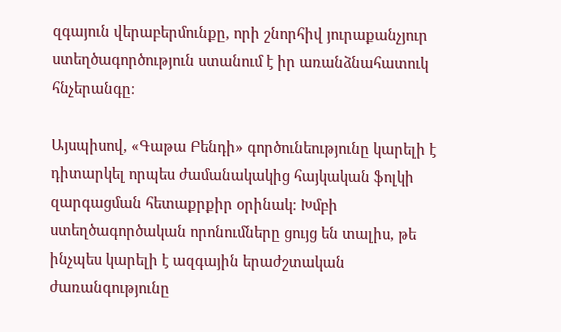զգայուն վերաբերմունքը, որի շնորհիվ յուրաքանչյուր ստեղծագործություն ստանում է իր առանձնահատուկ հնչերանգը։

Այսպիսով, «Գաթա Բենդի» գործունեությունը կարելի է դիտարկել որպես ժամանակակից հայկական ֆոլկի զարգացման հետաքրքիր օրինակ։ Խմբի ստեղծագործական որոնումները ցույց են տալիս, թե ինչպես կարելի է ազգային երաժշտական ժառանգությունը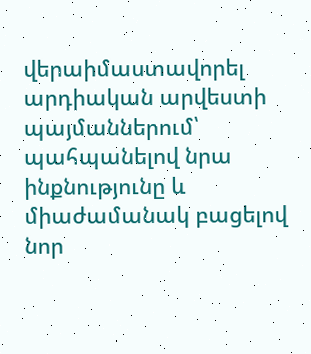վերաիմաստավորել արդիական արվեստի պայմաններում՝ պահպանելով նրա ինքնությունը և միաժամանակ բացելով նոր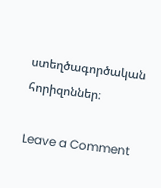ստեղծագործական հորիզոններ։

Leave a Comment